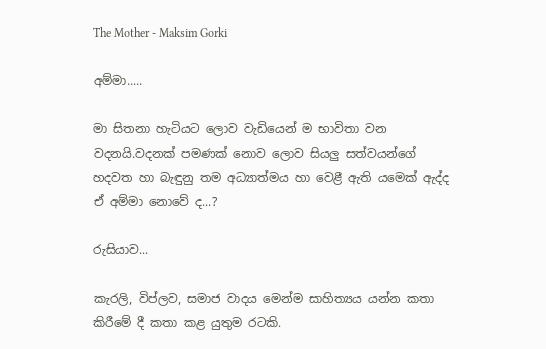The Mother - Maksim Gorki

අම්මා.....

මා සිතනා හැටියට ලොව වැඩියෙන් ම භාවිතා වන වදනයි.වදනක් පමණක් නොව ලොව සියලු සත්වයන්ගේ හදවත හා බැඳුනු තම අධ්‍යාත්මය හා වෙළී ඇති යමෙක් ඇද්ද ඒ අම්මා නොවේ ද...?

රුසියාව...

කැරලි, විප්ලව, සමාජ වාදය මෙන්ම සාහිත්‍යය යන්න කතා කිරීමේ දී කතා කළ යුතුම රටකි.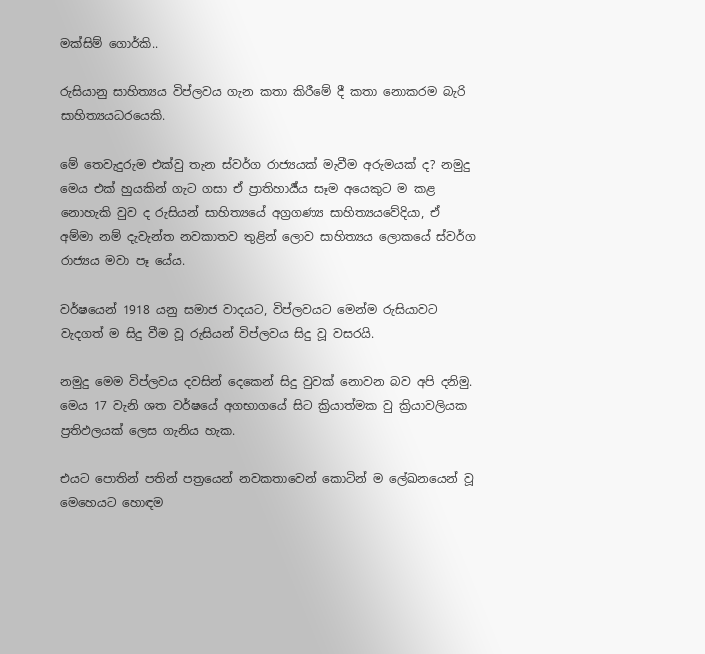මක්සිම් ගොර්කි..

රුසියානු සාහිත්‍යය විප්ලවය ගැන කතා කිරීමේ දී කතා නොකරම බැරි සාහිත්‍යයධරයෙකි.

මේ තෙවැදුරුම එක්වු තැන ස්වර්ග රාජ්‍යයක් මැවීම අරුමයක් ද? නමුදු මෙය එක් හුයකින් ගැට ගසා ඒ ප්‍රාතිහාර්‍ය්ය සෑම අයෙකුට ම කළ නොහැකි වුව ද රුසියන් සාහිත්‍යයේ අග්‍රගණ්‍ය සාහිත්‍යයවේදියා, ඒ අම්මා නම් දැවැන්ත නවකාතව තුළින් ලොව සාහිත්‍යය ලොකයේ ස්වර්ග රාජ්‍යය මවා පෑ යේය.

වර්ෂයෙන් 1918 යනු සමාජ වාදයට, විප්ලවයට මෙන්ම රුසියාවට වැදගත් ම සිදු වීම වූ රුසියන් විප්ලවය සිදු වූ වසරයි.

නමුදු මෙම විප්ලවය දවසින් දෙකෙන් සිදු වුවක් නොවන බව අපි දනිමු. මෙය 17 වැනි ශත වර්ෂයේ අගභාගයේ සිට ක්‍රියාත්මක වු ක්‍රියාවලියක ප්‍රතිඵලයක් ලෙස ගැනිය හැක.

එයට පොතින් පතින් පත්‍රයෙන් නවකතාවෙන් කොටින් ම ලේඛනයෙන් වූ මෙහෙයට හොඳම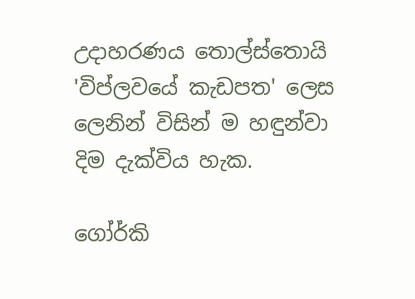උදාහරණය තොල්ස්තොයි 'විප්ලවයේ කැඩපත' ලෙස ලෙනින් විසින් ම හඳුන්වා දිම දැක්විය හැක.

ගෝර්කි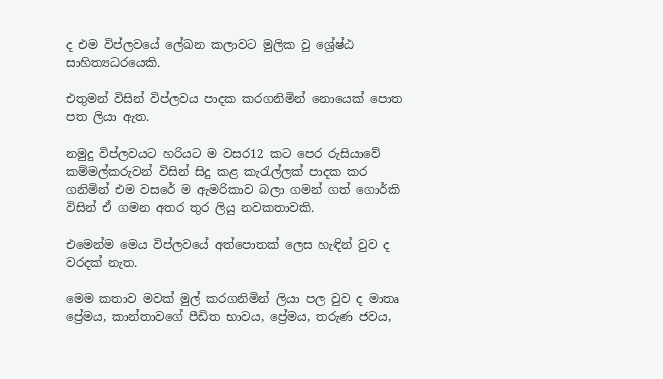ද එම විප්ලවයේ ලේඛන කලාවට මුලික වු ශ්‍රේෂ්ඨ සාහිත්‍යධරයෙකි.

එතුමන් විසින් විප්ලවය පාදක කරගනිමින් නොයෙක් පොත පත ලියා ඇත.

නමුදු විප්ලවයට හරියට ම වසර12 කට පෙර රුසියාවේ කම්මල්කරුවන් විසින් සිදු කළ කැරැල්ලක් පාදක කර ගනිමින් එම වසරේ ම ඇමරිකාව බලා ගමන් ගත් ගොර්කි විසින් ඒ ගමන අතර තුර ලියු නවකතාවකි.

එමෙන්ම මෙය විප්ලවයේ අත්පොතක් ලෙස හැඳින් වුව ද වරදක් නැත.

මෙම කතාව මවක් මුල් කරගනිමින් ලියා පල වුව ද මාතෘ ප්‍රේමය, කාන්තාවගේ පීඩිත භාවය, ප්‍රේමය, තරුණ ජවය,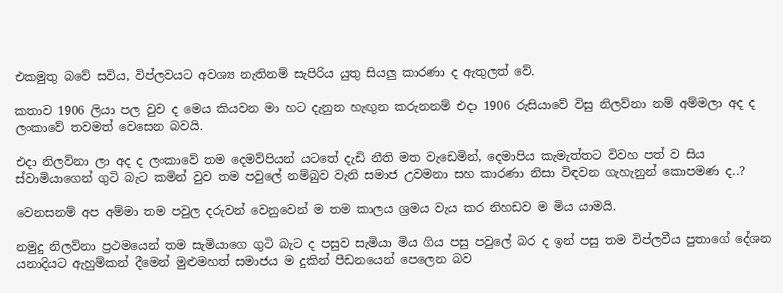එකමුතු බවේ සවිය, විප්ලවයට අවශ්‍ය නැතිනම් සැපිරිය යුතු සියලු කාරණා ද ඇතුලත් වේ.

කතාව 1906 ලියා පල වුව ද මෙය කියවන මා හට දැනුන හැඟුන කරුනනම් එදා 1906 රුසියාවේ විසු නිලව්නා නම් අම්මලා අද ද ලංකාවේ තවමත් වෙසෙන බවයි.

එදා නිලව්නා ලා අද ද ලංකාවේ තම දෙමව්පියන් යටතේ දැඩි නීති මත වැඩෙමින්, දෙමාපිය කැමැත්තට විවහ පත් ව සිය ස්වාමියාගෙන් ගුටි බැට කමින් වුව තම පවුලේ නම්බුව වැනි සමාජ උවමනා සහ කාරණා නිසා විඳවන ගැහැනුන් කොපමණ ද..?

වෙනසනම් අප අම්මා තම පවුල දරුවන් වෙනුවෙන් ම තම කාලය ශ්‍රමය වැය කර නිහඩව ම මිය යාමයි.

නමුදු නිලව්නා ප්‍රථමයෙන් තම සැමියාගෙ ගුටි බැට ද පසුව සැමියා මිය ගිය පසු පවුලේ බර ද ඉන් පසු තම විප්ලවීය පුතාගේ දේශන යනාදියට ඇහුම්කන් දීමෙන් මුළුමහත් සමාජය ම දුකින් පීඩනයෙන් පෙලෙන බව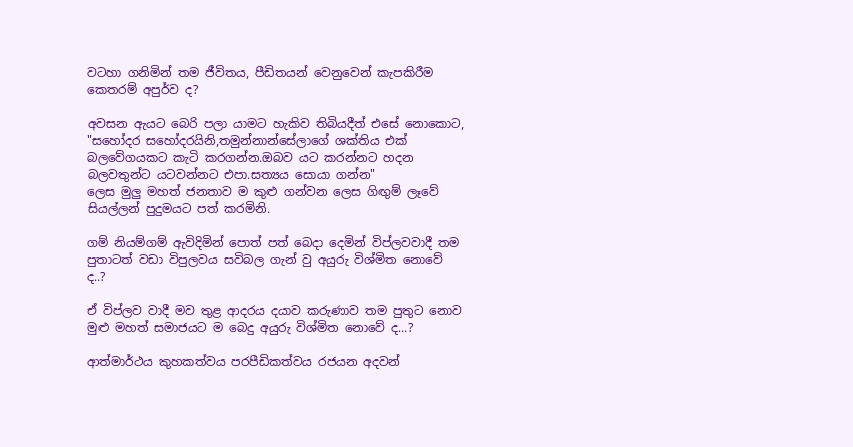වටහා ගනිමින් තම ජීවිතය, පීඩිතයන් වෙනුවෙන් කැපකිරීම කෙතරම් අපුර්ව ද?

අවසන ඇයට බෙරි පලා යාමට හැකිව තිබියදීත් එසේ නොකොට,
"සහෝදර සහෝදරයිනි,තමුන්නාන්සේලාගේ ශක්තිය එක් බලවේගයකට කැටි කරගන්න.ඔබව යට කරන්නට හදන බලවතුන්ට යටවන්නට එපා.සත්‍යය සොයා ගන්න"
ලෙස මුලු මහත් ජනතාව ම කුළු ගන්වන ලෙස ගිඟුම් ලෑවේ සියල්ලන් පුදුමයට පත් කරමිනි.

ගම් නියම්ගම් ඇවිදිමින් පොත් පත්‍ බෙදා දෙමින් විප්ලවවාදී තම පුතාටත් වඩා විපුලවය සවිබල ගැන් වු අයුරු විශ්මිත නොවේ ද..?

ඒ විප්ලව වාදී මව තුළ ආදරය දයාව කරුණාව තම පුතුට නොව මුළු මහත් සමාජයට ම බෙදු අයුරු විශ්මිත නොවේ ද...?

ආත්මාර්ථය කුහකත්වය පරපීඩිකත්වය රජයන අදවන්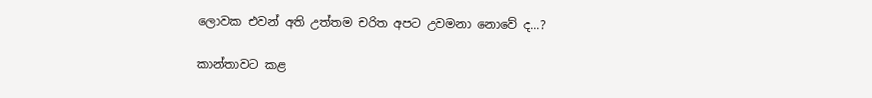ලොවක එවන් අති උත්තම චරිත අපට උවමනා නොවේ ද...?

කාන්තාවට කළ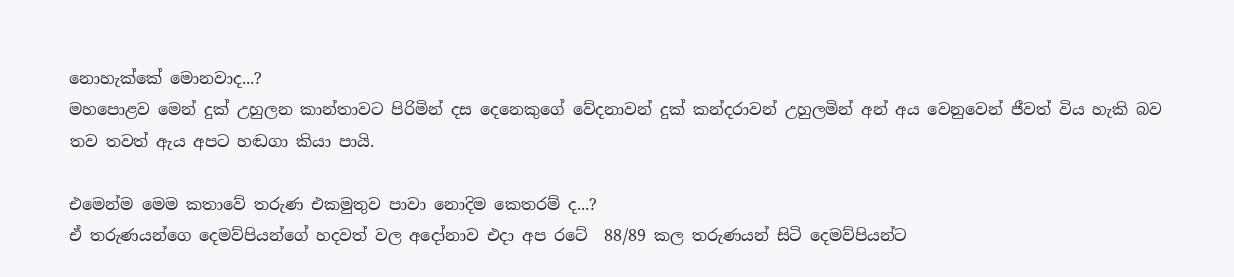නොහැක්කේ මොනවාද...?
මහපොළව මෙන් දුක් උහුලන කාන්තාවට පිරිමින් දස දෙනෙකුගේ වේදනාවන් දුක් කන්දරාවන් උහුලමින් අන් අය වෙනුවෙන් ජීවත් විය හැකි බව තව තවත් ඇය අපට හඬගා කියා පායි.

එමෙන්ම මෙම කතාවේ තරුණ එකමුතුව පාවා නොදිම කෙතරම් ද...?
ඒ තරුණයන්ගෙ දෙමව්පියන්ගේ හදවත් වල අදෝනාව එදා අප රටේ  88/89 කල තරුණයන් සිටි දෙමව්පියන්ට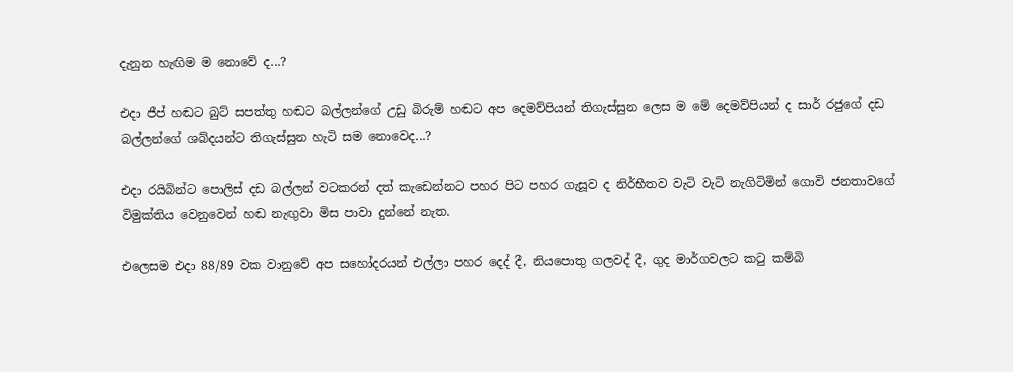දැනුන හැඟිම ම නොවේ ද...?

එදා ජීප් හඬට බුට් සපත්තු හඬට බල්ලන්ගේ උඩු බිරුම් හඬට අප දෙමව්පියන් තිගැස්සුන ලෙස ම මේ දෙමව්පියන් ද සාර් රජුගේ දඩ බල්ලන්ගේ ශබ්දයන්ට තිගැස්සුන හැටි සම නොවෙද...?

එදා රයිබින්ට පොලිස් දඩ බල්ලන් වටකරන් දත් කැඩෙන්නට පහර පිට පහර ගැසූව ද නිර්භීතව වැටි වැටි නැගිටිමින් ගොවි ජනතාවගේ විමුක්තිය වෙනුවෙන් හඬ නැඟුවා මිස පාවා දුන්නේ නැත.

එලෙසම එදා 88/89 වක වානුවේ අප සහෝදරයන් එල්ලා පහර දෙද් දී, නියපොතු ගලවද් දී, ගුද මාර්ගවලට කටු කම්බි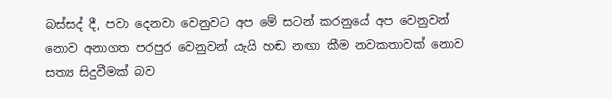බස්සද් දී, පවා දෙනවා වෙනුවට අප මේ සටන් කරනුයේ අප වෙනුවන් නොව අනාගත පරපුර වෙනුවන් යැයි හඬ නඟා කීම නවකතාවක් නොව සත්‍ය සිදුවීමක් බව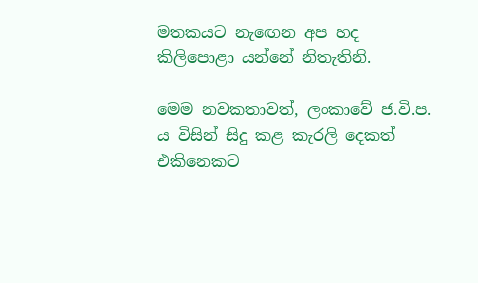මතකයට නැඟෙන අප හද කිලිපොළා යන්නේ නිතැතිනි.

මෙම නවකතාවත්, ලංකාවේ ජ.වි.ප. ය විසින් සිදු කළ කැරලි දෙකත් එකිනෙකට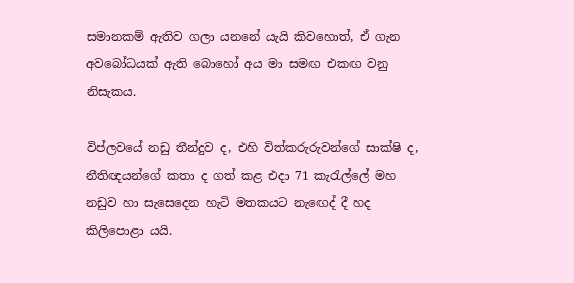සමානකම් ඇතිව ගලා යනනේ යැයි කිවහොත්, ඒ ගැන අවබෝධයක් ඇති බොහෝ අය මා සමඟ එකඟ වනු නිසැකය.

විප්ලවයේ නඩු තීන්දුව ද, එහි විත්කරුරුවන්ගේ සාක්ෂි ද, නීතිඥයන්ගේ කතා ද ගත් කළ එදා 71 කැරැල්ලේ මහ නඩුව හා සැසෙදෙන හැටි මතකයට නැඟෙද් දී හද කිලිපොළා යයි.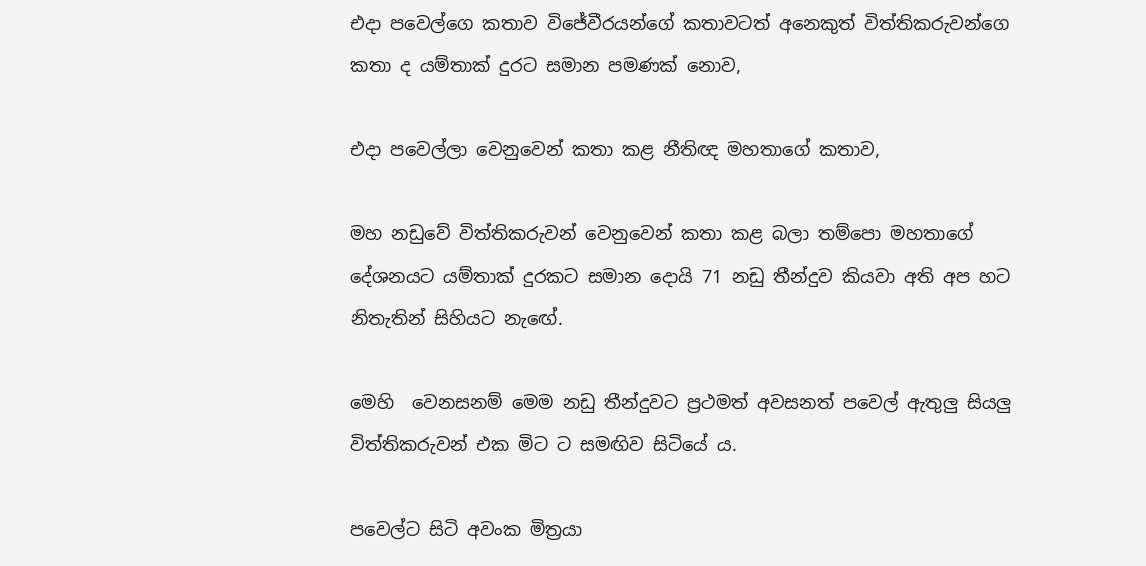එදා පවෙල්ගෙ කතාව විජේවීරයන්ගේ කතාවටත් අනෙකුත් විත්තිකරුවන්ගෙ කතා ද යම්තාක් දුරට සමාන පමණක් නොව,

එදා පවෙල්ලා වෙනුවෙන් කතා කළ නීතිඥ මහතාගේ කතාව,

මහ නඩුවේ විත්තිකරුවන් වෙනුවෙන් කතා කළ බලා තම්පො මහතාගේ දේශනයට යම්තාක් දුරකට සමාන දොයි 71 නඩු තීන්දුව කියවා අති අප හට නිතැතින් සිහියට නැඟේ.

මෙහි  වෙනසනම් මෙම නඩු තීන්දුවට ප්‍රථමත් අවසනත් පවෙල් ඇතුලු සියලු විත්තිකරුවන් එක මිට ට සමඟිව සිටියේ ය.

පවෙල්ට සිටි අවංක මිත්‍රයා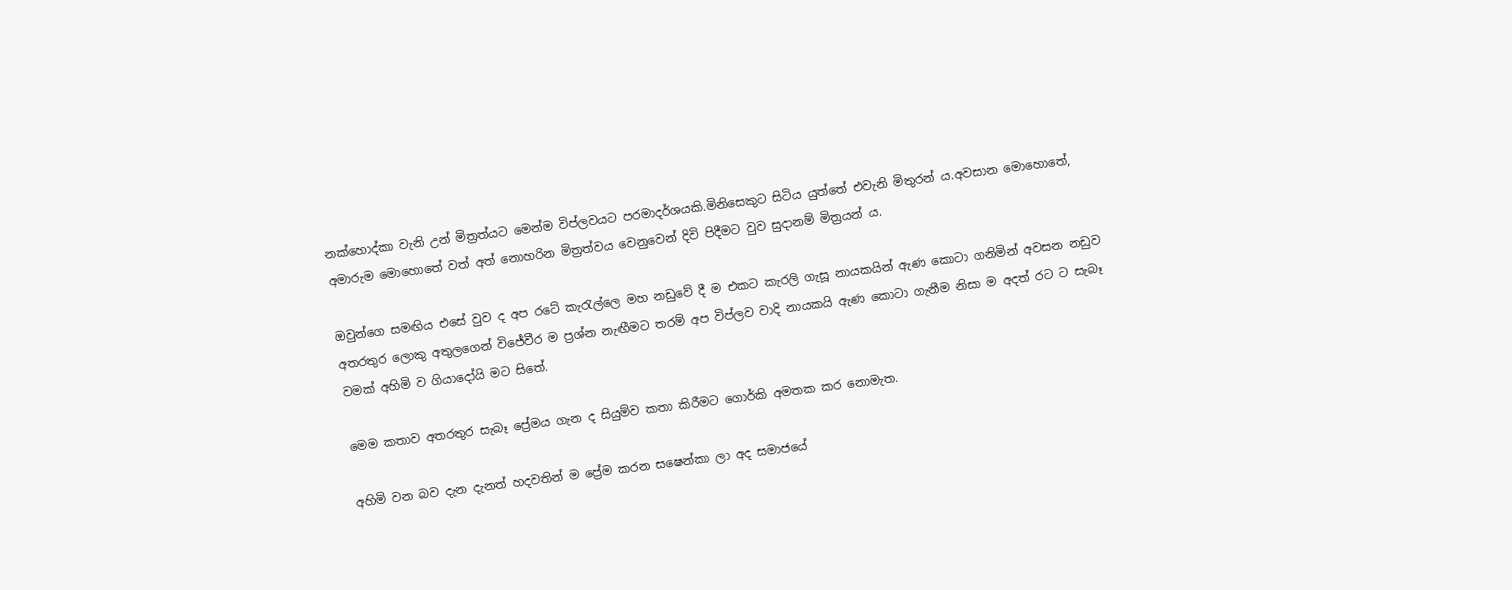නක්හොද්කා වැනි උන් මිත්‍රත්යට මෙන්ම විප්ලවයට පරමාදර්ශයකි.මිනිසෙකුට සිටිය යුත්තේ එවැනි මිතුරන් ය.අවසාන මොහොතේ, අමාරුම මොහොතේ වත් අත් නොහරින මිත්‍රත්වය වෙනුවෙන් දිවි පිදීමට වුව සුදානම් මිත්‍රයන් ය.

ඔවුන්ගෙ සමඟිය එසේ වුව ද අප රටේ කැරැල්ලෙ මහ නඩුවේ දී ම එකට කැරලි ගැසූ නායකයින් ඇණ කොටා ගනිමින් අවසන නඩුව අතරතුර ලොකු අතුලගෙන් විජේවීර ම ප්‍රශ්න නැඟීමට තරම් අප විප්ලව වාදි නායකයි ඇණ කොටා ගැනීම නිසා ම අදත් රට ට සැබෑ වමක් අහිමි ව ගියාදෝයි මට සිතේ.

මෙම කතාව අතරතුර සැබෑ ප්‍රේමය ගැන ද සියුම්ව කතා කිරීමට ගොර්කි අමතක කර නොමැත.

අහිමි වන බව දැන දැනත් හදවතින් ම ප්‍රේම කරන සෂෙන්කා ලා අද සමාජයේ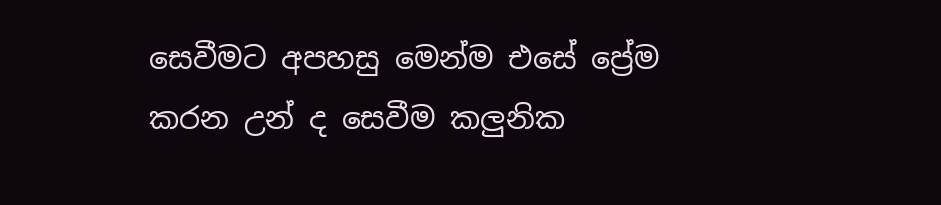සෙවීමට අපහසු මෙන්ම එසේ ප්‍රේම කරන උන් ද සෙවීම කලුනික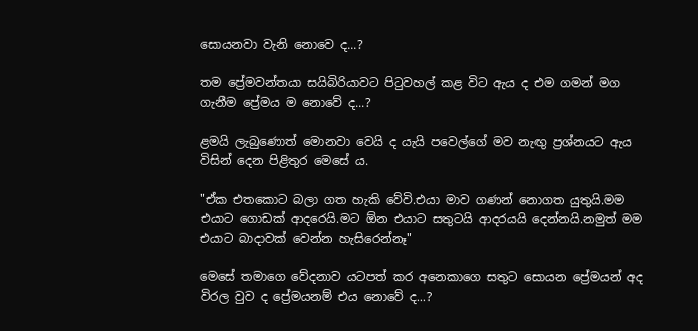සොයනවා වැනි නොවෙ ද...?

තම ප්‍රේමවන්තයා සයිබිරියාවට පිටුවහල් කළ විට ඇය ද එම ගමන් මග ගැනීම ප්‍රේමය ම නොවේ ද...?

ළමයි ලැබුණොත් මොනවා වෙයි ද යැයි පවෙල්ගේ මව නැඟු ප්‍රශ්නයට ඇය විසින් දෙන පිළිතුර මෙසේ ය.

"ඒක එතකොට බලා ගත හැකි වේවි.එයා මාව ගණන් නොගත යුතුයි.මම එයාට ගොඩක් ආදරෙයි.මට ඕන එයාට සතුටයි ආදරයයි දෙන්නයි.නමුත් මම එයාට බාදාවක් වෙන්න හැසිරෙන්නෑ"

මෙසේ තමාගෙ වේදනාව යටපත් කර අනෙකාගෙ සතුට සොයන ප්‍රේමයන් අද විරල වුව ද ප්‍රේමයනම් එය නොවේ ද...?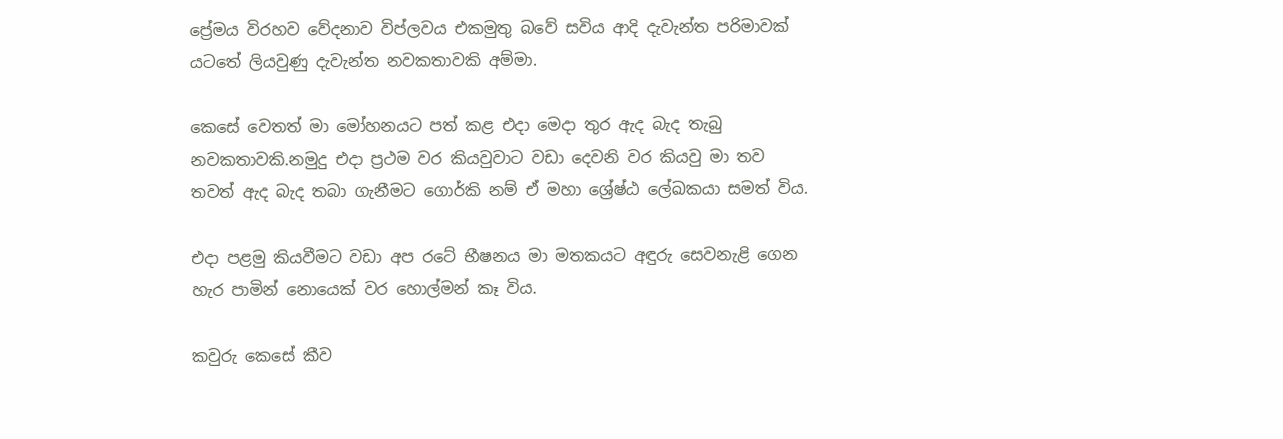ප්‍රේමය විරහව වේදනාව විප්ලවය එකමුතු බවේ සවිය ආදි දැවැන්ත පරිමාවක් යටතේ ලියවුණු දැවැන්ත නවකතාවකි අම්මා.

කෙසේ වෙතත් මා මෝහනයට පත් කළ එදා මෙදා තුර ඇද බැද තැබු නවකතාවකි.නමුදු එදා ප්‍රථම වර කියවුවාට වඩා දෙවනි වර කියවු මා තව තවත් ඇද බැද තබා ගැනීමට ගොර්කි නම් ඒ මහා ශ්‍රේෂ්ඨ ලේඛකයා සමත් විය.

එදා පළමු කියවීමට වඩා අප රටේ භීෂනය මා මතකයට අඳුරු සෙවනැළි ගෙන හැර පාමින් නොයෙක් වර හොල්මන් කෑ විය.

කවුරු කෙසේ කීව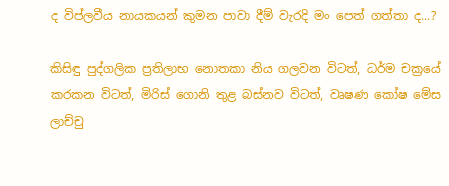ද විප්ලවීය නායකයන් කුමන පාවා දීම් වැරදි මං පෙත් ගත්තා ද...?

කිසිඳු පුද්ගලික ප්‍රතිලාභ නොතකා නිය ගලවන විටත්, ධර්ම චක්‍රයේ කරකන විටත්, මිරිස් ගොනි තුළ බස්නව විටත්, වෘෂණ කෝෂ මේස ලාච්චු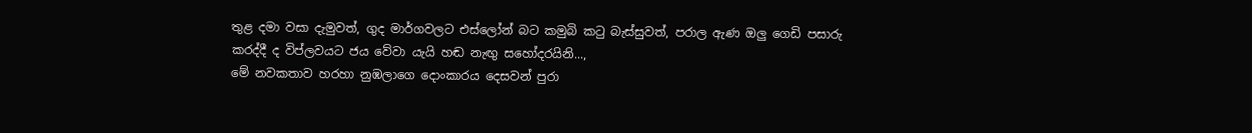තුළ දමා වසා දැමුවත්, ගුද මාර්ගවලට එස්ලෝන් බට කමුබි කටු බැස්සුවත්, පරාල ඇණ ඔලු ගෙඩි පසාරු කරද්දී ද විප්ලවයට ජය වේවා යැයි හඬ නැඟු සහෝදරයිනි...,
මේ නවකතාව හරහා නුඹලාගෙ දොංකාරය දෙසවන් පුරා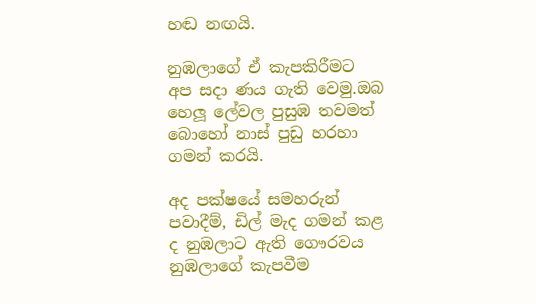හඬ නඟයි.

නුඹලාගේ ඒ කැපකිරීමට අප සදා ණය ගැති වෙමු.ඔබ හෙලූ ලේවල පුසුඹ තවමත් බොහෝ නාස් පුඩු හරහා ගමන් කරයි.

අද පක්ෂයේ සමහරුන් පවාදීම්, ඩිල් මැද ගමන් කළ ද නුඹලාට ඇති ගෞරවය නුඹලාගේ කැපවීම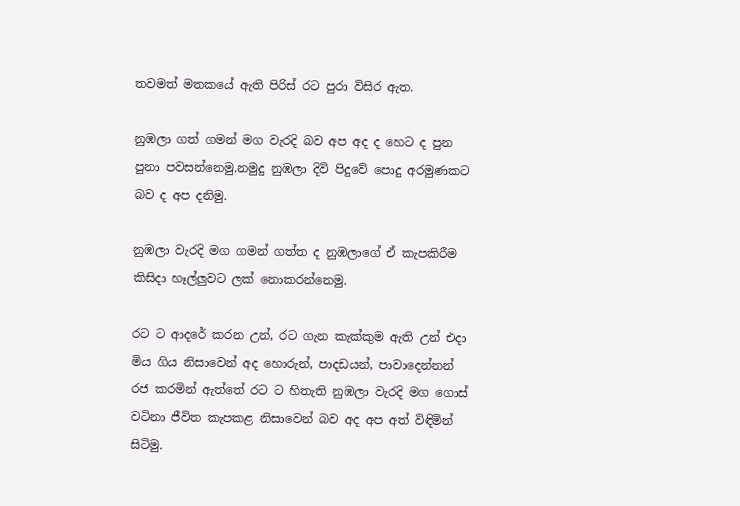තවමත් මතකයේ ඇති පිරිස් රට පුරා විසිර ඇත.

නුඹලා ගත් ගමන් මග වැරදි බව අප අද ද හෙට ද පුන පුනා පවසන්නෙමු.නමුදු නුඹලා දිවි පිදුවේ පොදු අරමුණකට බව ද අප දනිමු.

නුඹලා වැරදි මග ගමන් ගත්ත ද නුඹලාගේ ඒ කැපකිරීම කිසිදා හෑල්ලුවට ලක් නොකරන්නෙමු.

රට ට ආදරේ කරන උන්, රට ගැන කැක්කුම ඇති උන් එදා මිය ගිය නිසාවෙන් අද හොරුන්, පාදඩයන්, පාවාදෙන්නන් රජ කරමින් ඇත්තේ රට ට හිතැති නුඹලා වැරදි මග ගොස් වටිනා ජීවිත කැපකළ නිසාවෙන් බව අද අප අත් විඳිමින් සිටිමු.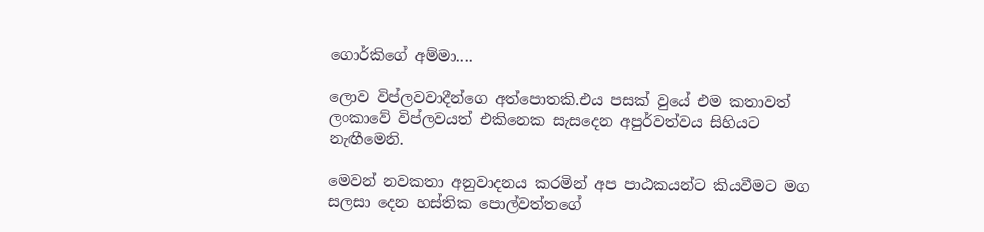ගොර්කිගේ අම්මා....

ලොව විප්ලවවාදීන්ගෙ අත්පොතකි.එය පසක් වුයේ එම කතාවත් ලංකාවේ විප්ලවයත් එකිනෙක සැසදෙන අපුර්වත්වය සිහියට නැඟීමෙනි.

මෙවන් නවකතා අනුවාදනය කරමින් අප පාඨකයන්ට කියවීමට මග සලසා දෙන හස්තික පොල්වත්තගේ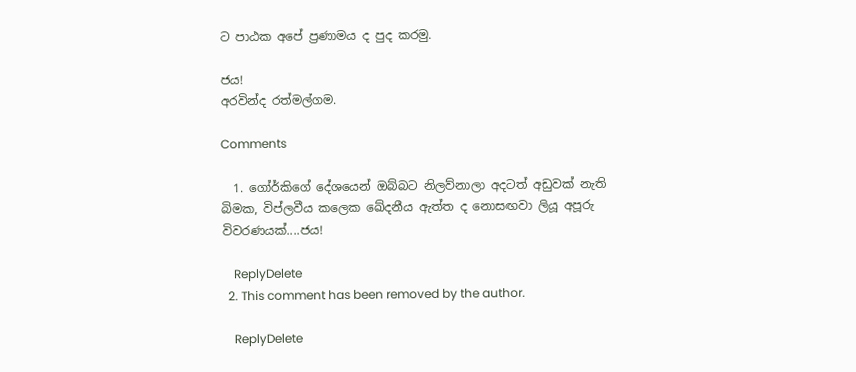ට පාඨක අපේ ප්‍රණාමය ද පුද කරමු.

ජය!
අරවින්ද රත්මල්ගම.

Comments

  1. ගෝර්කිගේ දේශයෙන් ඔබ්බට නිලව්නාලා අදටත් අඩුවක් නැති බිමක, විප්ලවීය කලෙක ඛේදනීය ඇත්ත ද නොසඟවා ලියූ අපූරු විවරණයක්....ජය!

    ReplyDelete
  2. This comment has been removed by the author.

    ReplyDelete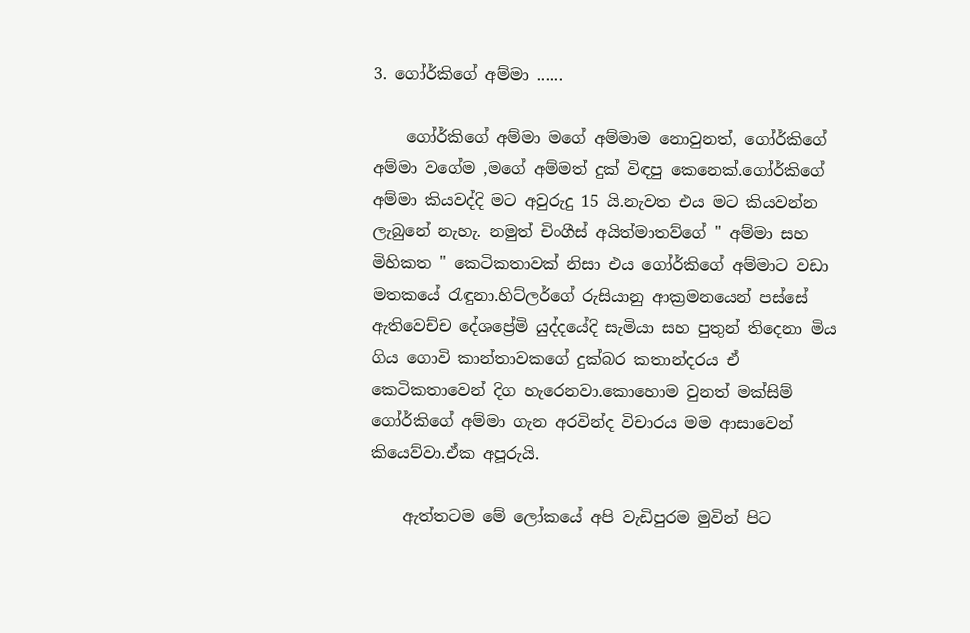3. ගෝර්කිගේ අම්මා ......

    ගෝර්කිගේ අම්මා මගේ අම්මාම නොවුනත්, ගෝර්කිගේ අම්මා වගේම ,මගේ අම්මත් දුක් විඳපු කෙනෙක්.ගෝර්කිගේ අම්මා කියවද්දි මට අවුරුදු 15 යි.නැවත එය මට කියවන්න ලැබුනේ නැහැ. නමුත් චිංගීස් අයිත්මාතව්ගේ " අම්මා සහ මිහිකත " කෙටිකතාවක් නිසා එය ගෝර්කිගේ අම්මාට වඩා මතකයේ රැඳුනා.හිට්ලර්ගේ රුසියානු ආක්‍රමනයෙන් පස්සේ ඇතිවෙච්ච දේශප්‍රේමි යුද්දයේදි සැමියා සහ පුතුන් තිදෙනා මිය ගිය ගොවි කාන්තාවකගේ දුක්බර කතාන්දරය ඒ කෙටිකතාවෙන් දිග හැරෙනවා.කොහොම වුනත් මක්සිම් ගෝර්කිගේ අම්මා ගැන අරවින්ද විචාරය මම ආසාවෙන් කියෙව්වා.ඒක අපූරුයි.

    ඇත්තටම මේ ලෝකයේ අපි වැඩිපුරම මුවින් පිට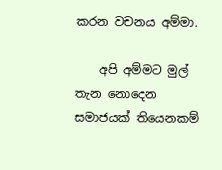කරන වචනය අම්මා.

    අපි අම්මට මුල් තැන නොදෙන සමාජයක් තියෙනකම්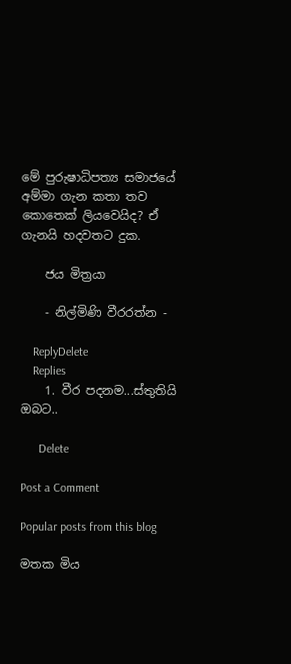මේ පුරුෂාධිපත්‍ය සමාජයේ අම්මා ගැන කතා තව කොතෙක් ලියවෙයිද? ඒ ගැනයි හදවතට දුක.

    ජය මිත්‍රයා

    - නිල්මිණි වීරරත්න -

    ReplyDelete
    Replies
    1. වීර පදනම...ස්තුතියි ඔබට..

      Delete

Post a Comment

Popular posts from this blog

මතක මිය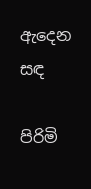ඇදෙන සඳ

පිරිමි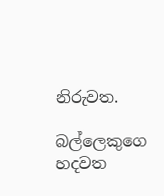නිරුවත.

බල්ලෙකුගෙ හදවත